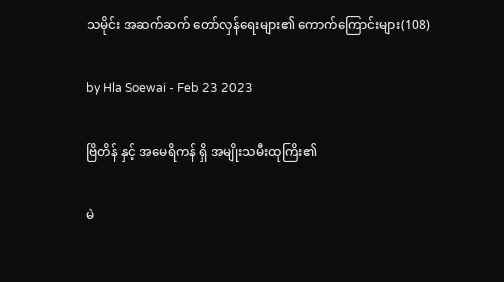သမိုင်း အဆက်ဆက် တော်လှန်ရေးများ၏ ကောက်ကြောင်းများ(108)

by Hla Soewai - Feb 23 2023

ဗြိတိန် နှင့် အမေရိကန် ရှိ အမျိုးသမီးထုကြိး၏

မဲ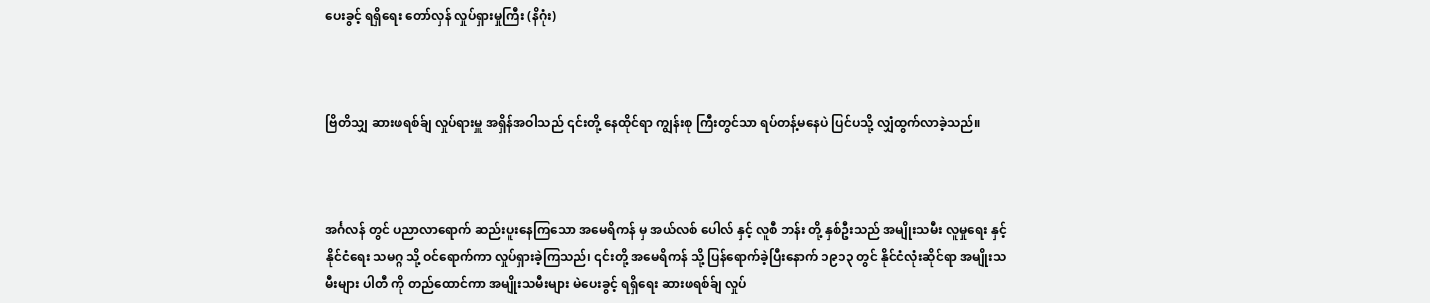ပေးခွင့် ရရှိရေး တော်လှန် လှုပ်ရှားမှုကြီး (နိဂုံး)



ဗြိတိသျှ ဆားဖရစ်ခ်ျ လှုပ်ရားမှူ အရှိန်အဝါသည် ၎င်းတို့ နေထိုင်ရာ ကျွန်းစု ကြီးတွင်သာ ရပ်တန့်မနေပဲ ပြင်ပသို့ လျှံထွက်လာခဲ့သည်။



အင်္ဂလန် တွင် ပညာလာရောက် ဆည်းပူးနေကြသော အမေရိကန် မှ အယ်လစ် ပေါလ် နှင့် လူစီ ဘန်း တို့ နှစ်ဦးသည် အမျိုးသမီး လူမှုရေး နှင့် နိုင်ငံရေး သမဂ္ဂ သို့ ဝင်ရောက်ကာ လှုပ်ရှားခဲ့ကြသည်၊ ၎င်းတို့ အမေရိကန် သို့ ပြန်ရောက်ခဲ့ပြီးနောက် ၁၉၁၃ တွင် နိုင်ငံလုံးဆိုင်ရာ အမျိုးသမီးများ ပါတီ ကို တည်ထောင်ကာ အမျိုးသမီးများ မဲပေးခွင့် ရရှိရေး ဆားဖရစ်ခ်ျ လှုပ်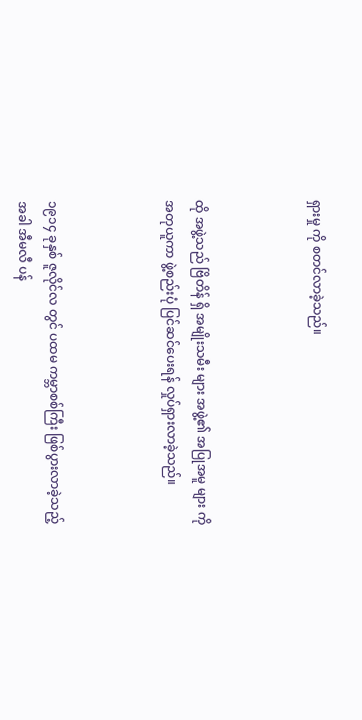ရှားမှု ကို စတင်လာခဲ့သည်။



ထို အဖွဲ့သည် ဗြိတိန် ရှိ အမျိုးသမီး များ အဖွဲ့၏ အပြုအမူ များ ကို အတုယူကာ ဖွဲ့စည်းပုံ ပြင်ဆင်ပေးရန် လှုပ်ရှားလာခဲ့သည်။



၁၉၁၄ ခုနှစ် ဇူလိုင်လ တွင် ပထမ ကမ္ဘာစစ်ကြီး ဖြစ်ပွားလာခဲ့သည့် အခါ အီမလီ ပန်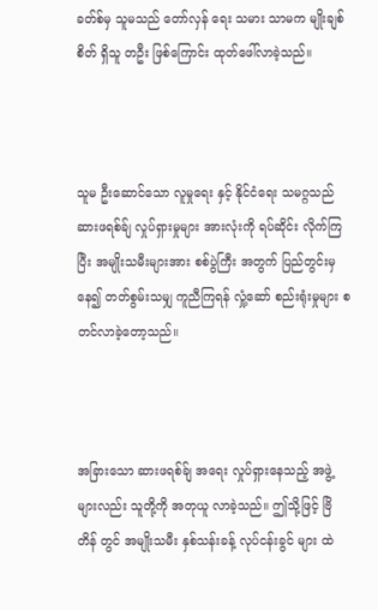ခတ်စ်မှ သူမသည် တော်လှန် ရေး သမား သာမက မျိုးချစ်စိတ် ရှိသူ တဦး ဖြစ်ကြောင်း ထုတ်ဖေါ်လာခဲ့သည်။



သူမ ဦးဆောင်သော လူမှုရေး နှင့် နိုင်ငံရေး သမဂ္ဂသည် ဆားဖရစ်ခ်ျ လှုပ်ရှားမှုများ အားလုံးကို ရပ်ဆိုင်း လိုက်ကြပြီး အမျိုးသမီးများအား စစ်ပွဲကြီး အတွက် ပြည်တွင်းမှနေ၍ တတ်စွမ်းသမျှ ကူညီကြရန် လှုံ့ဆော် စည်းရုံးမှုများ စတင်လာခဲ့တော့သည်။



အခြားသော ဆားဖရစ်ခ်ျ အရေး လှုပ်ရှားနေသည့် အဖွဲ့များလည်း သူတို့ကို အတုယူ လာခဲ့သည်။ ဤသို့ဖြင့် ဗြိတိန် တွင် အမျိုးသမီး နှစ်သန်းခန့် လုပ်ငန်းခွင် များ ထဲ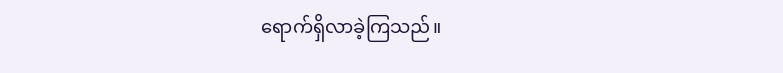ရောက်ရှိလာခဲ့ကြသည်။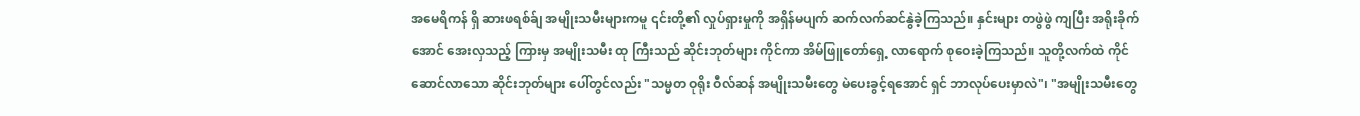အမေရိကန် ရှိ ဆားဖရစ်ခ်ျ အမျိုးသမီးများကမူ ၎င်းတို့၏ လှုပ်ရှားမှုကို အရှိန်မပျက် ဆက်လက်ဆင်နွဲခဲ့ကြသည်။ နှင်းများ တဖွဲဖွဲ ကျပြီး အရိုးခိုက်အောင် အေးလှသည့် ကြားမှ အမျိုးသမီး ထု ကြီးသည် ဆိုင်းဘုတ်များ ကိုင်ကာ အိမ်ဖြူတော်ရှေ့ လာရောက် စုဝေးခဲ့ကြသည်။ သူတို့လက်ထဲ ကိုင်ဆောင်လာသော ဆိုင်းဘုတ်များ ပေါ်တွင်လည်း "သမ္မတ ဝုရိုး ဝီလ်ဆန် အမျိုးသမီးတွေ မဲပေးခွင့်ရအောင် ရှင် ဘာလုပ်ပေးမှာလဲ"၊ "အမျိုးသမီးတွေ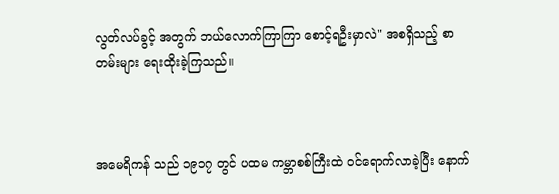လွတ်လပ်ခွင့် အတွက် ဘယ်လောက်ကြာကြာ စောင့်ရဦးမှာလဲ" အစရှိသည့် စာတမ်းများ ရေးထိုးခဲ့ကြသည်။



အမေရိကန် သည် ၁၉၁၇ တွင် ပထမ ကမ္ဘာစစ်ကြီးထဲ ဝင်ရောက်လာခဲ့ပြီး နောက်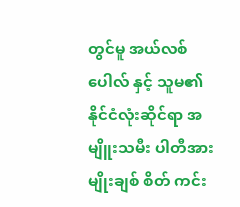တွင်မူ အယ်လစ် ပေါလ် နှင့် သူမ၏ နိုင်ငံလုံးဆိုင်ရာ အမျိူးသမီး ပါတီအား မျိုးချစ် စိတ် ကင်း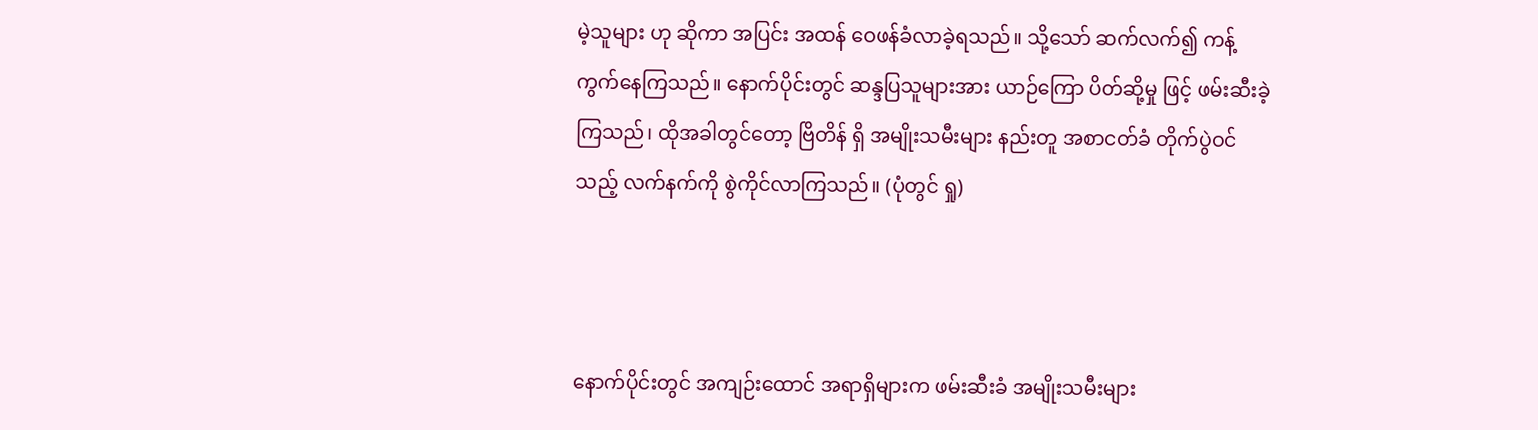မဲ့သူများ ဟု ဆိုကာ အပြင်း အထန် ဝေဖန်ခံလာခဲ့ရသည်။ သို့သော် ဆက်လက်၍ ကန့်ကွက်နေကြသည်။ နောက်ပိုင်းတွင် ဆန္ဒပြသူများအား ယာဉ်ကြော ပိတ်ဆို့မှု ဖြင့် ဖမ်းဆီးခဲ့ကြသည်၊ ထိုအခါတွင်တော့ ဗြိတိန် ရှိ အမျိုးသမီးများ နည်းတူ အစာငတ်ခံ တိုက်ပွဲဝင်သည့် လက်နက်ကို စွဲကိုင်လာကြသည်။ (ပုံတွင် ရှု)



နောက်ပိုင်းတွင် အကျဉ်းထောင် အရာရှိများက ဖမ်းဆီးခံ အမျိုးသမီးများ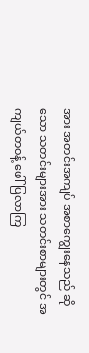အား အတင်းအကျပ် အစာကျွေးနေသည် ဆိုသော သတင်းများအား သတင်းစာများတွင် အကျယ်တဝန့် ဖေါ်ပြလာကြ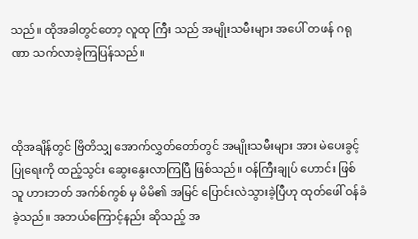သည်။ ထိုအခါတွင်တော့ လူထု ကြီး သည် အမျိုးသမီးများ အပေါ် တ‌ဖန် ဂရုဏာ သက်လာခဲ့ကြပြန်သည်။



ထိုအချိန်တွင် ဗြိတိသျှ အောက်လွှတ်တော်တွင် အမျိုးသမီးများ အား မဲပေးခွင့် ပြုရေးကို ထည့်သွင်း ဆွေး‌နွေးလာကြပြီ ဖြစ်သည်။ ဝန်ကြီးချုပ် ဟောင်း ဖြစ်သူ ဟားဘတ် အက်စ်ကွစ် မှ မိမိ၏ အမြင် ပြောင်းလဲသွားခဲ့ပြီဟု ထုတ်ဖေါ် ဝန်ခံခဲ့သည်။ အဘယ်ကြောင့်နည်း ဆိုသည့် အ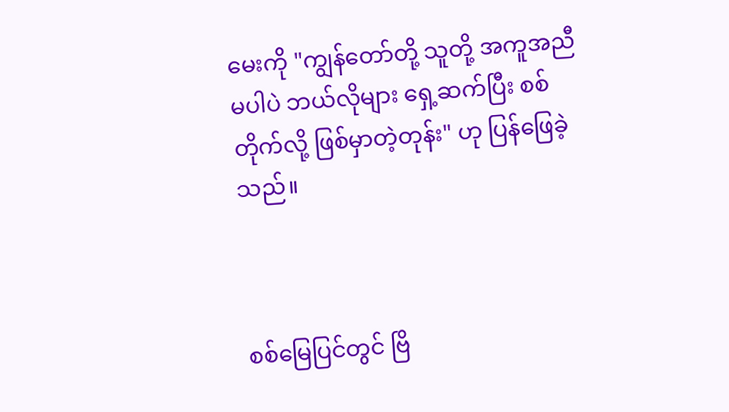မေးကို "ကျွန်တော်တို့ သူတို့ အကူအညီ မပါပဲ ဘယ်လိုများ ရှေ့ဆက်ပြီး စစ် တိုက်လို့ ဖြစ်မှာတဲ့တုန်း" ဟု ပြန်ဖြေခဲ့သည်။



စစ်မြေပြင်တွင် ဗြိ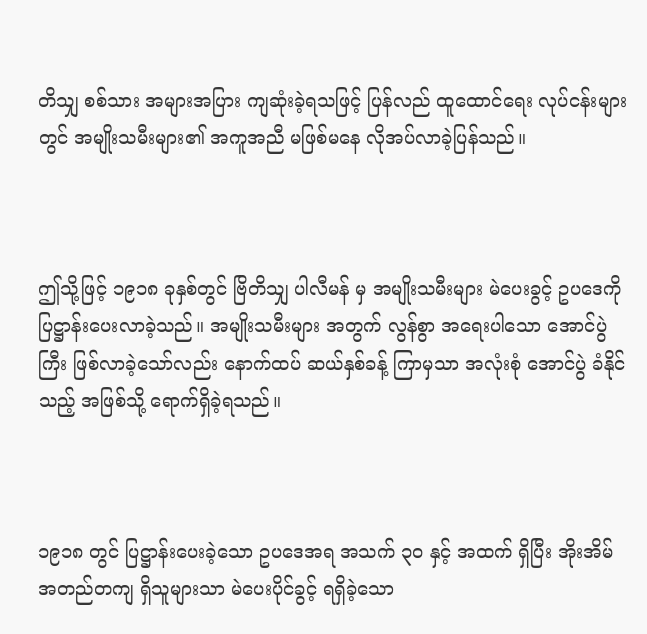တိသျှ စစ်သား အများအပြား ကျဆုံးခဲ့ရသဖြင့် ပြန်လည် ထူထောင်ရေး လုပ်ငန်းများ တွင် အမျိုးသမီးများ၏ အကူအညီ မဖြစ်မနေ လိုအပ်လာခဲ့ပြန်သည်။



ဤသို့ဖြင့် ၁၉၁၈ ခုနှစ်တွင် ဗြိတိသျှ ပါလီမန် မှ အမျိုးသမီးများ မဲပေးခွင့် ဥပ‌ဒေကို ပြဋ္ဌာန်းပေးလာခဲ့သည်။ အမျိုးသမီးများ အတွက် လွန်စွာ အရေးပါသော အောင်ပွဲကြီး ဖြစ်လာခဲ့သော်လည်း နောက်ထပ် ဆယ်နှစ်ခန့် ကြာမှသာ အလုံးစုံ အောင်ပွဲ ခံနိုင်သည့် အဖြစ်သို့ ရောက်ရှိခဲ့ရသည်။



၁၉၁၈ တွင် ပြဋ္ဌာန်းပေးခဲ့သော ဥပဒေအရ အသက် ၃၀ နှင့် အထက် ရှိပြီး အိုးအိမ် အတည်တကျ ရှိသူများသာ မဲပေးပိုင်ခွင့် ရရှိခဲ့သော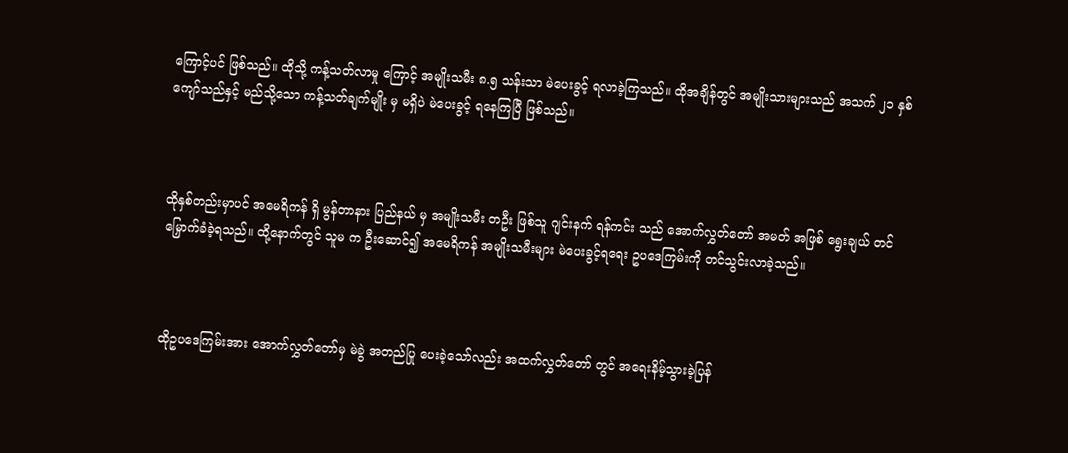ကြောင့်ပင် ဖြစ်သည်။ ထိုသို့ ကန့်သတ်လာမှု ကြောင့် အမျိုးသမီး ၈.၅ သန်းသာ မဲပေးခွင့် ရလာခဲ့ကြသည်။ ထိုအချိန်တွင် အမျိုးသားများသည် အသက် ၂၁ နှစ် ကျော်သည်နှင့် မည်သို့သော ကန့်သတ်ချက်မျိုး မှ မရှိပဲ မဲပေးခွင့် ရနေကြပြီ ဖြစ်သည်။



ထိုနှစ်တည်းမှာပင် အမေရိကန် ရှိ မွန်တာနား ပြည်နယ် မှ အမျိုးသမီး တဦး ဖြစ်သူ ဂျင်းနက် ရန်ကင်း သည် အောက်လွှတ်တော် အမတ် အဖြစ် ရွေးချယ် တင်မြှောက်ခံခဲ့ရသည်။ ထို့နောက်တွင် သူမ က ဦးဆောင်၍ အမေရိကန် အမျိုးသမီးများ မဲပေးခွင့်ရရေး ဥပဒေကြမ်းကို တင်သွင်းလာခဲ့သည်။



ထိုဥပ‌ဒေကြမ်းအား အောက်လွှတ်တော်မှ မဲခွဲ အတည်ပြု ပေးခဲ့သော်လည်း အထက်လွှတ်တော် တွင် အရေးနိမ့်သွားခဲ့ပြန်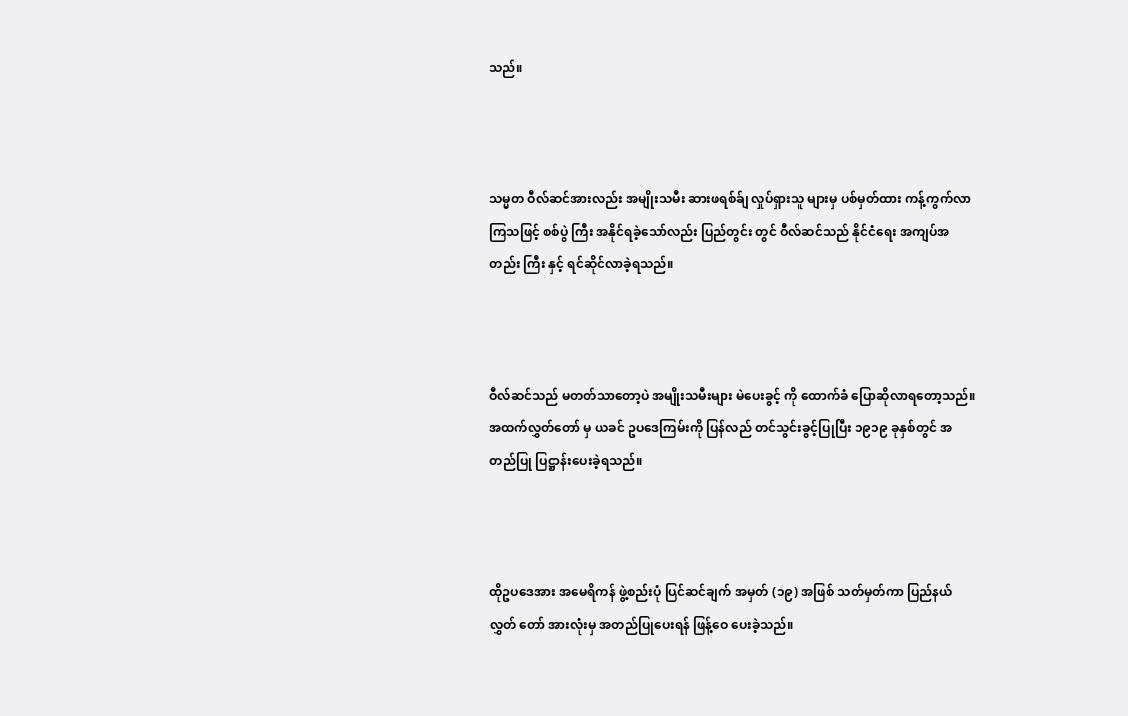သည်။



သမ္မတ ဝီလ်ဆင်အားလည်း အမျိုးသမီး ဆားဖရစ်ခ်ျ လှုပ်ရှားသူ များမှ ပစ်မှတ်ထား ကန့်ကွက်လာကြသဖြင့် စစ်ပွဲ ကြီး အနိုင်ရခဲ့သော်လည်း ပြည်တွင်း တွင် ဝီလ်ဆင်သည် နိုင်ငံရေး အကျပ်အတည်း ကြီး နှင့် ရင်ဆိုင်လာခဲ့ရသည်။



ဝီလ်ဆင်သည် မတတ်သာတော့ပဲ အမျိုးသမီးများ မဲပေးခွင့် ကို ထောက်ခံ ပြောဆိုလာရတော့သည်။ အထက်လွှတ်တော် မှ ယခင် ဥပဒေကြမ်းကို ပြန်လည် တင်သွင်းခွင့်ပြုပြီး ၁၉၁၉ ခုနှစ်တွင် အတည်ပြု ပြဋ္ဌာန်းပေးခဲ့ရသည်။



ထိုဥပဒေအား အမေရိကန် ဖွဲ့စည်းပုံ ပြင်ဆင်ချက် အမှတ် (၁၉) အဖြစ် သတ်မှတ်ကာ ပြည်နယ်လွှတ်‌ တော် အားလုံးမှ အတည်ပြုပေးရန် ဖြန့်ဝေ ပေးခဲ့သည်။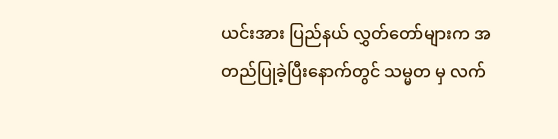ယင်းအား ပြည်နယ် လွှတ်တော်များက အတည်ပြုခဲ့ပြီးနောက်တွင် သမ္မတ မှ လက်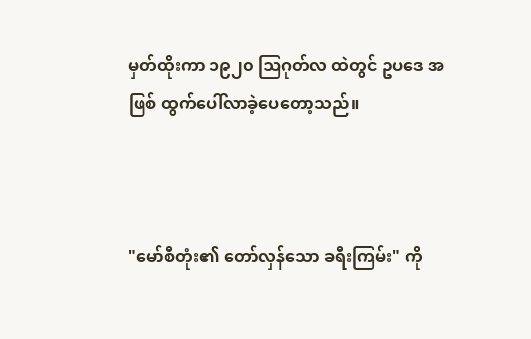မှတ်ထိုးကာ ၁၉၂၀ ဩဂုတ်လ ထဲတွင် ဥပဒေ အဖြစ် ထွက်ပေါ်လာခဲ့ပေတော့သည်။



"မော်စီတုံး၏ တော်လှန်သော ခရီးကြမ်း" ကို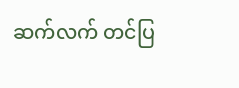ဆက်လက် တင်ပြ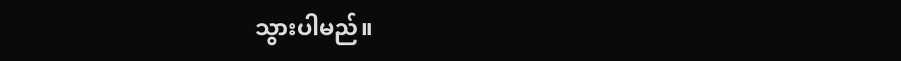သွားပါမည်။